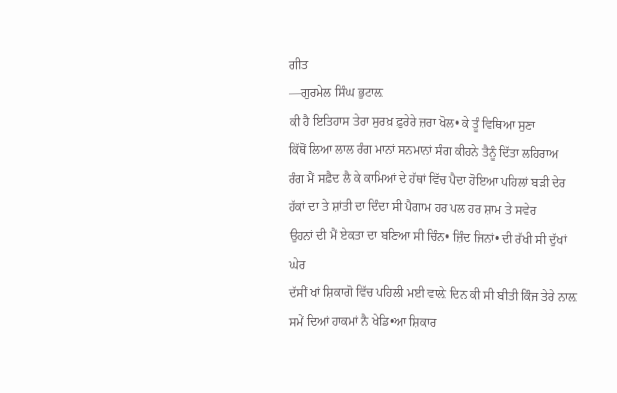ਗੀਤ
—ਗੁਰਮੇਲ ਸਿੰਘ ਭੁਟਾਲ਼
ਕੀ ਹੈ ਇਤਿਹਾਸ ਤੇਰਾ ਸੁਰਖ਼ ਫ਼ੁਰੇਰੇ ਜ਼ਰਾ ਖੋਲ• ਕੇ ਤੂੰ ਵਿਥਿਆ ਸੁਣਾ
ਕਿੱਥੋਂ ਲਿਆ ਲਾਲ ਰੰਗ ਮਾਨਾਂ ਸਨਮਾਨਾਂ ਸੰਗ ਕੀਹਨੇ ਤੈਨੂੰ ਦਿੱਤਾ ਲਹਿਰਾਅ
ਰੰਗ ਮੈਂ ਸਫ਼ੈਦ ਲੈ ਕੇ ਕਾਮਿਆਂ ਦੇ ਹੱਥਾਂ ਵਿੱਚ ਪੈਦਾ ਹੋਇਆ ਪਹਿਲਾਂ ਬੜੀ ਦੇਰ
ਹੱਕਾਂ ਦਾ ਤੇ ਸ਼ਾਂਤੀ ਦਾ ਦਿੰਦਾ ਸੀ ਪੈਗਾਮ ਹਰ ਪਲ ਹਰ ਸ਼ਾਮ ਤੇ ਸਵੇਰ
ਉਹਨਾਂ ਦੀ ਮੈਂ ਏਕਤਾ ਦਾ ਬਣਿਆ ਸੀ ਚਿੰਨ• ਜ਼ਿੰਦ ਜਿਨਾਂ• ਦੀ ਰੱਖੀ ਸੀ ਦੁੱਖਾਂ ਘੇਰ
ਦੱਸੀਂ ਖਾਂ ਸ਼ਿਕਾਗੋ ਵਿੱਚ ਪਹਿਲੀ ਮਈ ਵਾਲ਼ੇ ਦਿਨ ਕੀ ਸੀ ਬੀਤੀ ਕਿੰਜ ਤੇਰੇ ਨਾਲ਼
ਸਮੇਂ ਦਿਆਂ ਹਾਕਮਾਂ ਨੈ ਖੇਡਿ•ਆ ਸ਼ਿਕਾਰ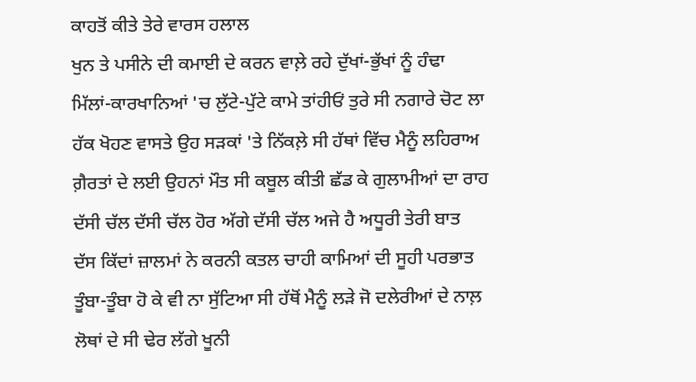ਕਾਹਤੋਂ ਕੀਤੇ ਤੇਰੇ ਵਾਰਸ ਹਲਾਲ
ਖੁਨ ਤੇ ਪਸੀਨੇ ਦੀ ਕਮਾਈ ਦੇ ਕਰਨ ਵਾਲ਼ੇ ਰਹੇ ਦੁੱਖਾਂ-ਭੁੱਖਾਂ ਨੂੰ ਹੰਢਾ
ਮਿੱਲਾਂ-ਕਾਰਖਾਨਿਆਂ 'ਚ ਲੁੱਟੇ-ਪੁੱਟੇ ਕਾਮੇ ਤਾਂਹੀਓਂ ਤੁਰੇ ਸੀ ਨਗਾਰੇ ਚੋਟ ਲਾ
ਹੱਕ ਖੋਹਣ ਵਾਸਤੇ ਉਹ ਸੜਕਾਂ 'ਤੇ ਨਿੱਕਲ਼ੇ ਸੀ ਹੱਥਾਂ ਵਿੱਚ ਮੈਨੂੰ ਲਹਿਰਾਅ
ਗ਼ੈਰਤਾਂ ਦੇ ਲਈ ਉਹਨਾਂ ਮੌਤ ਸੀ ਕਬੂਲ ਕੀਤੀ ਛੱਡ ਕੇ ਗੁਲਾਮੀਆਂ ਦਾ ਰਾਹ
ਦੱਸੀ ਚੱਲ ਦੱਸੀ ਚੱਲ ਹੋਰ ਅੱਗੇ ਦੱਸੀ ਚੱਲ ਅਜੇ ਹੈ ਅਧੂਰੀ ਤੇਰੀ ਬਾਤ
ਦੱਸ ਕਿੱਦਾਂ ਜ਼ਾਲਮਾਂ ਨੇ ਕਰਨੀ ਕਤਲ ਚਾਹੀ ਕਾਮਿਆਂ ਦੀ ਸੂਹੀ ਪਰਭਾਤ
ਤੂੰਬਾ-ਤੂੰਬਾ ਹੋ ਕੇ ਵੀ ਨਾ ਸੁੱਟਿਆ ਸੀ ਹੱਥੋਂ ਮੈਨੂੰ ਲੜੇ ਜੋ ਦਲੇਰੀਆਂ ਦੇ ਨਾਲ਼
ਲੋਥਾਂ ਦੇ ਸੀ ਢੇਰ ਲੱਗੇ ਖੂਨੀ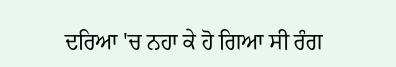ਦਰਿਆ 'ਚ ਨਹਾ ਕੇ ਹੋ ਗਿਆ ਸੀ ਰੰਗ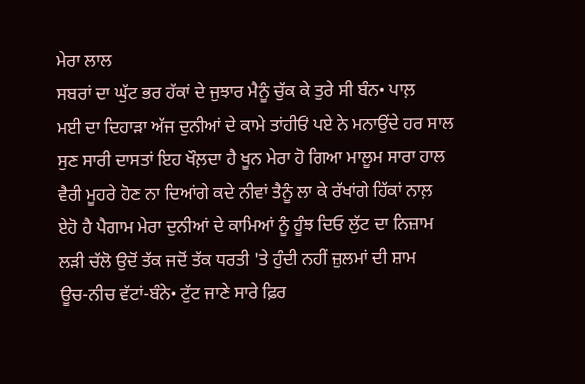ਮੇਰਾ ਲਾਲ
ਸਬਰਾਂ ਦਾ ਘੁੱਟ ਭਰ ਹੱਕਾਂ ਦੇ ਜੁਝਾਰ ਮੈਨੂੰ ਚੁੱਕ ਕੇ ਤੁਰੇ ਸੀ ਬੰਨ• ਪਾਲ਼
ਮਈ ਦਾ ਦਿਹਾੜਾ ਅੱਜ ਦੁਨੀਆਂ ਦੇ ਕਾਮੇ ਤਾਂਹੀਓਂ ਪਏ ਨੇ ਮਨਾਉਂਦੇ ਹਰ ਸਾਲ
ਸੁਣ ਸਾਰੀ ਦਾਸਤਾਂ ਇਹ ਖੌਲ਼ਦਾ ਹੈ ਖੂਨ ਮੇਰਾ ਹੋ ਗਿਆ ਮਾਲੂਮ ਸਾਰਾ ਹਾਲ
ਵੈਰੀ ਮੂਹਰੇ ਹੋਣ ਨਾ ਦਿਆਂਗੇ ਕਦੇ ਨੀਵਾਂ ਤੈਨੂੰ ਲਾ ਕੇ ਰੱਖਾਂਗੇ ਹਿੱਕਾਂ ਨਾਲ਼
ਏਹੋ ਹੈ ਪੈਗਾਮ ਮੇਰਾ ਦੁਨੀਆਂ ਦੇ ਕਾਮਿਆਂ ਨੂੰ ਹੂੰਝ ਦਿਓ ਲੁੱਟ ਦਾ ਨਿਜ਼ਾਮ
ਲੜੀ ਚੱਲੋ ਉਦੋਂ ਤੱਕ ਜਦੋਂ ਤੱਕ ਧਰਤੀ 'ਤੇ ਹੁੰਦੀ ਨਹੀਂ ਜ਼ੁਲਮਾਂ ਦੀ ਸ਼ਾਮ
ਊਚ-ਨੀਚ ਵੱਟਾਂ-ਬੰਨੇ• ਟੁੱਟ ਜਾਣੇ ਸਾਰੇ ਫ਼ਿਰ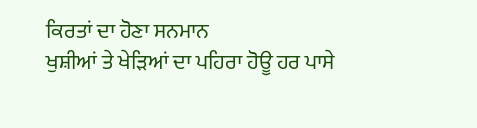ਕਿਰਤਾਂ ਦਾ ਹੋਣਾ ਸਨਮਾਨ
ਖੁਸ਼ੀਆਂ ਤੇ ਖੇੜਿਆਂ ਦਾ ਪਹਿਰਾ ਹੋਊ ਹਰ ਪਾਸੇ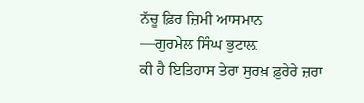ਨੱਚੂ ਫ਼ਿਰ ਜ਼ਿਮੀ ਆਸਮਾਨ
—ਗੁਰਮੇਲ ਸਿੰਘ ਭੁਟਾਲ਼
ਕੀ ਹੈ ਇਤਿਹਾਸ ਤੇਰਾ ਸੁਰਖ਼ ਫ਼ੁਰੇਰੇ ਜ਼ਰਾ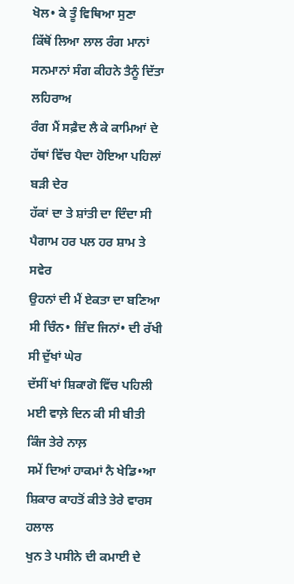ਖੋਲ• ਕੇ ਤੂੰ ਵਿਥਿਆ ਸੁਣਾ
ਕਿੱਥੋਂ ਲਿਆ ਲਾਲ ਰੰਗ ਮਾਨਾਂ ਸਨਮਾਨਾਂ ਸੰਗ ਕੀਹਨੇ ਤੈਨੂੰ ਦਿੱਤਾ ਲਹਿਰਾਅ
ਰੰਗ ਮੈਂ ਸਫ਼ੈਦ ਲੈ ਕੇ ਕਾਮਿਆਂ ਦੇ ਹੱਥਾਂ ਵਿੱਚ ਪੈਦਾ ਹੋਇਆ ਪਹਿਲਾਂ ਬੜੀ ਦੇਰ
ਹੱਕਾਂ ਦਾ ਤੇ ਸ਼ਾਂਤੀ ਦਾ ਦਿੰਦਾ ਸੀ ਪੈਗਾਮ ਹਰ ਪਲ ਹਰ ਸ਼ਾਮ ਤੇ ਸਵੇਰ
ਉਹਨਾਂ ਦੀ ਮੈਂ ਏਕਤਾ ਦਾ ਬਣਿਆ ਸੀ ਚਿੰਨ• ਜ਼ਿੰਦ ਜਿਨਾਂ• ਦੀ ਰੱਖੀ ਸੀ ਦੁੱਖਾਂ ਘੇਰ
ਦੱਸੀਂ ਖਾਂ ਸ਼ਿਕਾਗੋ ਵਿੱਚ ਪਹਿਲੀ ਮਈ ਵਾਲ਼ੇ ਦਿਨ ਕੀ ਸੀ ਬੀਤੀ ਕਿੰਜ ਤੇਰੇ ਨਾਲ਼
ਸਮੇਂ ਦਿਆਂ ਹਾਕਮਾਂ ਨੈ ਖੇਡਿ•ਆ ਸ਼ਿਕਾਰ ਕਾਹਤੋਂ ਕੀਤੇ ਤੇਰੇ ਵਾਰਸ ਹਲਾਲ
ਖੁਨ ਤੇ ਪਸੀਨੇ ਦੀ ਕਮਾਈ ਦੇ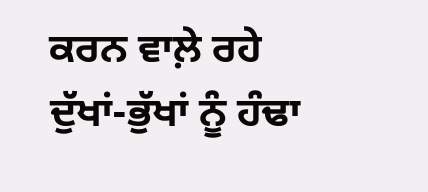ਕਰਨ ਵਾਲ਼ੇ ਰਹੇ ਦੁੱਖਾਂ-ਭੁੱਖਾਂ ਨੂੰ ਹੰਢਾ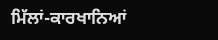ਮਿੱਲਾਂ-ਕਾਰਖਾਨਿਆਂ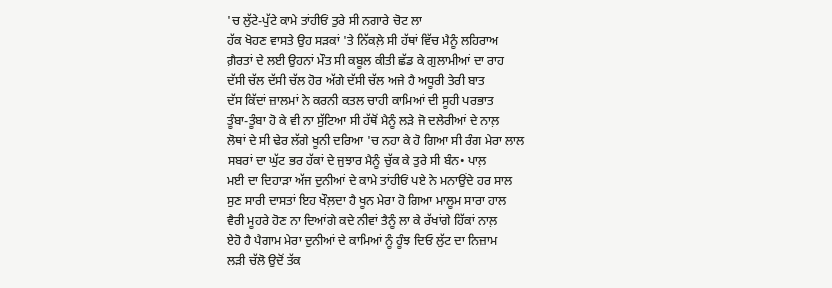'ਚ ਲੁੱਟੇ-ਪੁੱਟੇ ਕਾਮੇ ਤਾਂਹੀਓਂ ਤੁਰੇ ਸੀ ਨਗਾਰੇ ਚੋਟ ਲਾ
ਹੱਕ ਖੋਹਣ ਵਾਸਤੇ ਉਹ ਸੜਕਾਂ 'ਤੇ ਨਿੱਕਲ਼ੇ ਸੀ ਹੱਥਾਂ ਵਿੱਚ ਮੈਨੂੰ ਲਹਿਰਾਅ
ਗ਼ੈਰਤਾਂ ਦੇ ਲਈ ਉਹਨਾਂ ਮੌਤ ਸੀ ਕਬੂਲ ਕੀਤੀ ਛੱਡ ਕੇ ਗੁਲਾਮੀਆਂ ਦਾ ਰਾਹ
ਦੱਸੀ ਚੱਲ ਦੱਸੀ ਚੱਲ ਹੋਰ ਅੱਗੇ ਦੱਸੀ ਚੱਲ ਅਜੇ ਹੈ ਅਧੂਰੀ ਤੇਰੀ ਬਾਤ
ਦੱਸ ਕਿੱਦਾਂ ਜ਼ਾਲਮਾਂ ਨੇ ਕਰਨੀ ਕਤਲ ਚਾਹੀ ਕਾਮਿਆਂ ਦੀ ਸੂਹੀ ਪਰਭਾਤ
ਤੂੰਬਾ-ਤੂੰਬਾ ਹੋ ਕੇ ਵੀ ਨਾ ਸੁੱਟਿਆ ਸੀ ਹੱਥੋਂ ਮੈਨੂੰ ਲੜੇ ਜੋ ਦਲੇਰੀਆਂ ਦੇ ਨਾਲ਼
ਲੋਥਾਂ ਦੇ ਸੀ ਢੇਰ ਲੱਗੇ ਖੂਨੀ ਦਰਿਆ 'ਚ ਨਹਾ ਕੇ ਹੋ ਗਿਆ ਸੀ ਰੰਗ ਮੇਰਾ ਲਾਲ
ਸਬਰਾਂ ਦਾ ਘੁੱਟ ਭਰ ਹੱਕਾਂ ਦੇ ਜੁਝਾਰ ਮੈਨੂੰ ਚੁੱਕ ਕੇ ਤੁਰੇ ਸੀ ਬੰਨ• ਪਾਲ਼
ਮਈ ਦਾ ਦਿਹਾੜਾ ਅੱਜ ਦੁਨੀਆਂ ਦੇ ਕਾਮੇ ਤਾਂਹੀਓਂ ਪਏ ਨੇ ਮਨਾਉਂਦੇ ਹਰ ਸਾਲ
ਸੁਣ ਸਾਰੀ ਦਾਸਤਾਂ ਇਹ ਖੌਲ਼ਦਾ ਹੈ ਖੂਨ ਮੇਰਾ ਹੋ ਗਿਆ ਮਾਲੂਮ ਸਾਰਾ ਹਾਲ
ਵੈਰੀ ਮੂਹਰੇ ਹੋਣ ਨਾ ਦਿਆਂਗੇ ਕਦੇ ਨੀਵਾਂ ਤੈਨੂੰ ਲਾ ਕੇ ਰੱਖਾਂਗੇ ਹਿੱਕਾਂ ਨਾਲ਼
ਏਹੋ ਹੈ ਪੈਗਾਮ ਮੇਰਾ ਦੁਨੀਆਂ ਦੇ ਕਾਮਿਆਂ ਨੂੰ ਹੂੰਝ ਦਿਓ ਲੁੱਟ ਦਾ ਨਿਜ਼ਾਮ
ਲੜੀ ਚੱਲੋ ਉਦੋਂ ਤੱਕ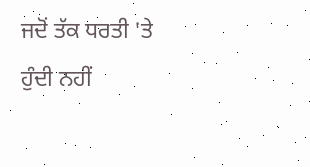ਜਦੋਂ ਤੱਕ ਧਰਤੀ 'ਤੇ ਹੁੰਦੀ ਨਹੀਂ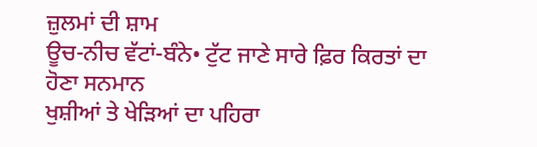ਜ਼ੁਲਮਾਂ ਦੀ ਸ਼ਾਮ
ਊਚ-ਨੀਚ ਵੱਟਾਂ-ਬੰਨੇ• ਟੁੱਟ ਜਾਣੇ ਸਾਰੇ ਫ਼ਿਰ ਕਿਰਤਾਂ ਦਾ ਹੋਣਾ ਸਨਮਾਨ
ਖੁਸ਼ੀਆਂ ਤੇ ਖੇੜਿਆਂ ਦਾ ਪਹਿਰਾ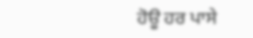ਹੋਊ ਹਰ ਪਾਸੇ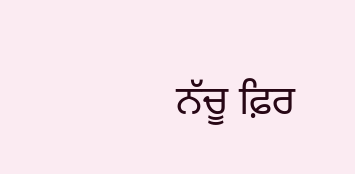ਨੱਚੂ ਫ਼ਿਰ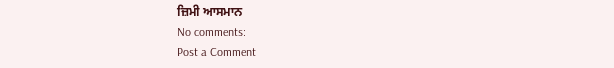ਜ਼ਿਮੀ ਆਸਮਾਨ
No comments:
Post a Comment